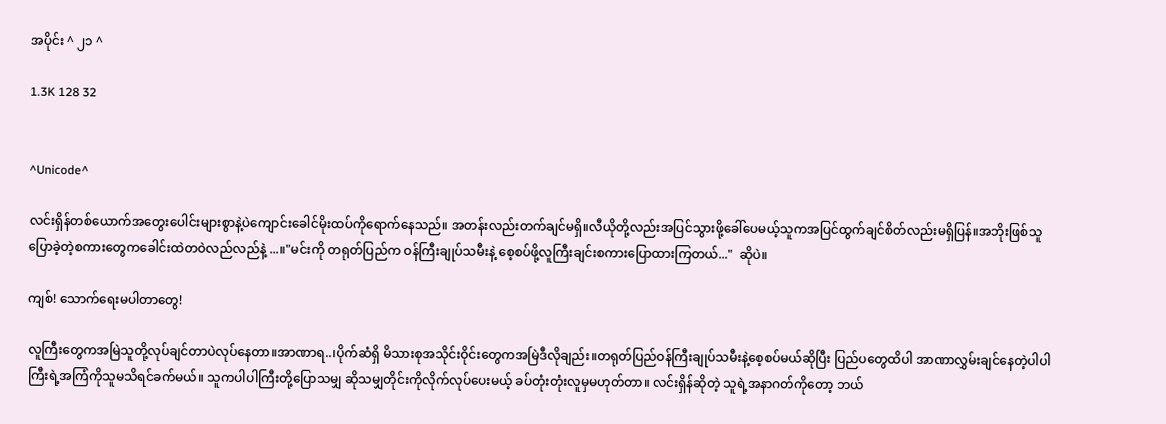အပိုင်း ^ ၂၁ ^

1.3K 128 32


^Unicode^

လင်းရှိန်တစ်ယောက်အတွေးပေါင်းများစွာနဲ့ပဲကျောင်းခေါင်မိုးထပ်ကိုရောက်နေသည်။ အတန်းလည်းတက်ချင်မရှိ။လီယိုတို့လည်းအပြင်သွားဖို့ခေါ်ပေမယ့်သူကအပြင်ထွက်ချင်စိတ်လည်းမရှိပြန်။အဘိုးဖြစ်သူပြောခဲ့တဲ့စကားတွေကခေါင်းထဲတဝဲလည်လည်နဲ့ ...။"မင်းကို တရုတ်ပြည်က ဝန်ကြီးချုပ်သမီးနဲ့ စေ့စပ်ဖို့လူကြီးချင်းစကားပြောထားကြတယ်..."  ဆိုပဲ။

ကျစ်! သောက်ရေးမပါတာတွေ!

လူကြီးတွေကအမြဲသူတို့လုပ်ချင်တာပဲလုပ်နေတာ။အာဏာရ..၊ပိုက်ဆံရှိ မိသားစုအသိုင်းဝိုင်းတွေကအမြဲဒီလိုချည်း။တရုတ်ပြည်ဝန်ကြီးချုပ်သမီးနဲ့‌စေ့စပ်မယ်ဆိုပြီး ပြည်ပတွေထိပါ အာဏာလွှမ်းချင်နေတဲ့ပါပါကြီးရဲ့အကြံကိုသူမသိရင်ခက်မယ်။ သူကပါပါကြီးတို့ပြောသမျှ ဆိုသမျှတိုင်းကိုလိုက်လုပ်ပေးမယ့် ခပ်တုံးတုံးလူမှမဟုတ်တာ။ လင်းရှိန်ဆိုတဲ့ သူရဲ့အနာဂတ်ကိုတော့ ဘယ်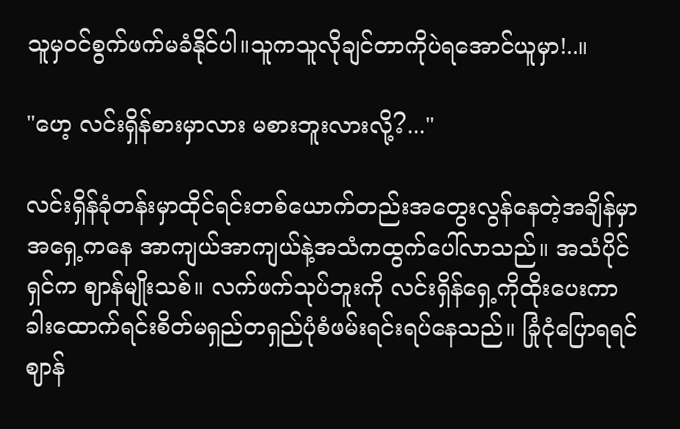သူမှဝင်စွက်ဖက်မခံနိုင်ပါ။သူကသူလိုချင်တာကိုပဲရအောင်ယူမှာ!..။

"ဟေ့ လင်းရှိန်စားမှာလား မစားဘူးလားလို့?..."

လင်းရှိန်ခုံတန်းမှာထိုင်ရင်းတစ်ယောက်တည်းအတွေးလွန်နေတဲ့အချိန်မှာ အရှေ့ကနေ အာကျယ်အာကျယ်နဲ့အသံကထွက်ပေါ်လာသည်။ အသံပိုင်ရှင်က ဈာန်မျိုးသစ်။ လက်ဖက်သုပ်ဘူးကို လင်းရှိန်ရှေ့ကိုထိုးပေးကာ ခါးထောက်ရင်းစိတ်မရှည်တရှည်ပုံစံဖမ်းရင်းရပ်နေသည်။ ခြုံငုံပြောရရင်ဈာန်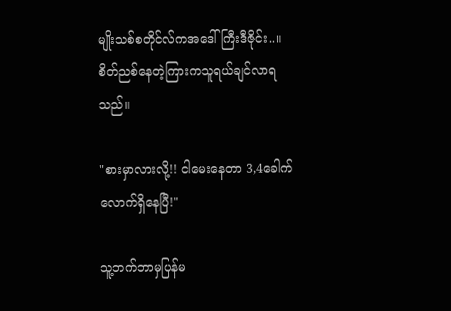မျိုးသစ်စတိုင်လ်ကအဒေါ်ကြီးဒီဇိုင်း..။စိတ်ညစ်နေတဲ့ကြားကသူရယ်ချင်လာရသည်။

"စားမှာလားလို့!! ငါမေးနေတာ 3,4ခေါက်လောက်ရှိနေပြီ!"

သူ့ဘက်ဘာမှပြန်မ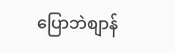ပြောဘဲစျာန်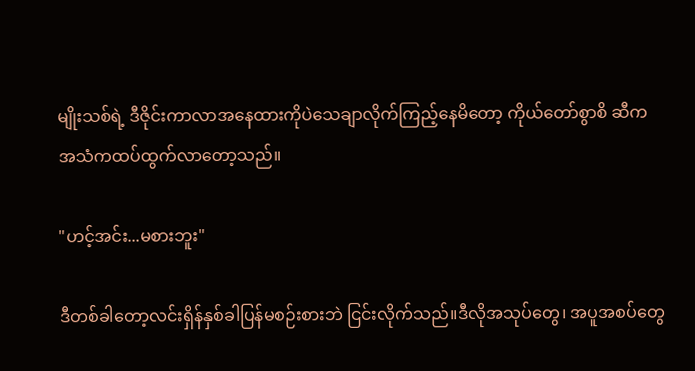မျိုးသစ်ရဲ့ ဒီဇိုင်းကာလာအနေထားကိုပဲသေချာလိုက်ကြည့်နေ‌မိတော့ ကိုယ်တော်စွာစိ ဆီကအသံကထပ်ထွက်လာတော့သည်။

"ဟင့်အင်း...မစားဘူး"

ဒီတစ်ခါတော့လင်းရှိန်နှစ်ခါပြန်မစဉ်းစားဘဲ ငြင်းလိုက်သည်။ဒီလိုအသုပ်တွေ၊ အပူအစပ်တွေ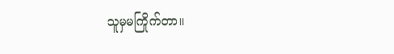သူမှမကြိုက်တာ။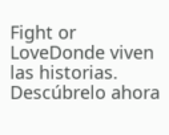Fight or LoveDonde viven las historias. Descúbrelo ahora